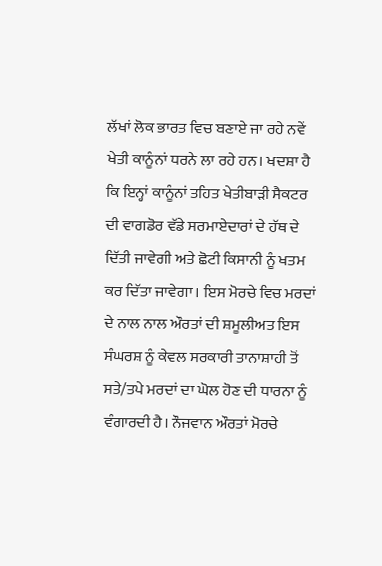ਲੱਖਾਂ ਲੋਕ ਭਾਰਤ ਵਿਚ ਬਣਾਏ ਜਾ ਰਹੇ ਨਵੇਂ ਖੇਤੀ ਕਾਨੂੰਨਾਂ ਧਰਨੇ ਲਾ ਰਹੇ ਹਨ। ਖਦਸ਼ਾ ਹੈ ਕਿ ਇਨ੍ਹਾਂ ਕਾਨੂੰਨਾਂ ਤਹਿਤ ਖੇਤੀਬਾੜੀ ਸੈਕਟਰ ਦੀ ਵਾਗਡੋਰ ਵੱਡੇ ਸਰਮਾਏਦਾਰਾਂ ਦੇ ਹੱਥ ਦੇ ਦਿੱਤੀ ਜਾਵੇਗੀ ਅਤੇ ਛੋਟੀ ਕਿਸਾਨੀ ਨੂੰ ਖਤਮ ਕਰ ਦਿੱਤਾ ਜਾਵੇਗਾ। ਇਸ ਮੋਰਚੇ ਵਿਚ ਮਰਦਾਂ ਦੇ ਨਾਲ ਨਾਲ ਔਰਤਾਂ ਦੀ ਸ਼ਮੂਲੀਅਤ ਇਸ ਸੰਘਰਸ਼ ਨੂੰ ਕੇਵਲ ਸਰਕਾਰੀ ਤਾਨਾਸ਼ਾਹੀ ਤੋਂ ਸਤੇ/ਤਪੇ ਮਰਦਾਂ ਦਾ ਘੋਲ ਹੋਣ ਦੀ ਧਾਰਨਾ ਨੂੰ ਵੰਗਾਰਦੀ ਹੈ। ਨੌਜਵਾਨ ਔਰਤਾਂ ਮੋਰਚੇ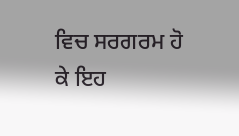ਵਿਚ ਸਰਗਰਮ ਹੋ ਕੇ ਇਹ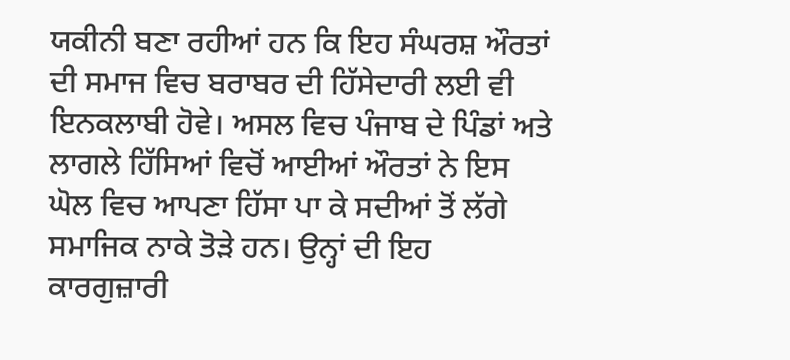ਯਕੀਨੀ ਬਣਾ ਰਹੀਆਂ ਹਨ ਕਿ ਇਹ ਸੰਘਰਸ਼ ਔਰਤਾਂ ਦੀ ਸਮਾਜ ਵਿਚ ਬਰਾਬਰ ਦੀ ਹਿੱਸੇਦਾਰੀ ਲਈ ਵੀ ਇਨਕਲਾਬੀ ਹੋਵੇ। ਅਸਲ ਵਿਚ ਪੰਜਾਬ ਦੇ ਪਿੰਡਾਂ ਅਤੇ ਲਾਗਲੇ ਹਿੱਸਿਆਂ ਵਿਚੋਂ ਆਈਆਂ ਔਰਤਾਂ ਨੇ ਇਸ ਘੋਲ ਵਿਚ ਆਪਣਾ ਹਿੱਸਾ ਪਾ ਕੇ ਸਦੀਆਂ ਤੋਂ ਲੱਗੇ ਸਮਾਜਿਕ ਨਾਕੇ ਤੋੜੇ ਹਨ। ਉਨ੍ਹਾਂ ਦੀ ਇਹ ਕਾਰਗੁਜ਼ਾਰੀ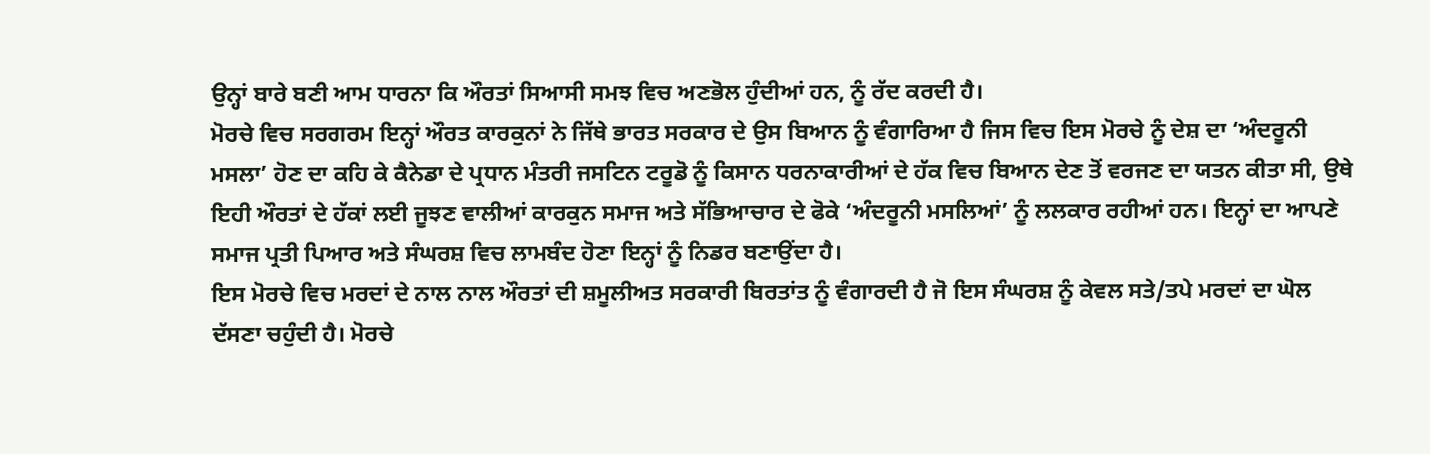ਉਨ੍ਹਾਂ ਬਾਰੇ ਬਣੀ ਆਮ ਧਾਰਨਾ ਕਿ ਔਰਤਾਂ ਸਿਆਸੀ ਸਮਝ ਵਿਚ ਅਣਭੋਲ ਹੁੰਦੀਆਂ ਹਨ, ਨੂੰ ਰੱਦ ਕਰਦੀ ਹੈ।
ਮੋਰਚੇ ਵਿਚ ਸਰਗਰਮ ਇਨ੍ਹਾਂ ਔਰਤ ਕਾਰਕੁਨਾਂ ਨੇ ਜਿੱਥੇ ਭਾਰਤ ਸਰਕਾਰ ਦੇ ਉਸ ਬਿਆਨ ਨੂੰ ਵੰਗਾਰਿਆ ਹੈ ਜਿਸ ਵਿਚ ਇਸ ਮੋਰਚੇ ਨੂੰ ਦੇਸ਼ ਦਾ ‘ਅੰਦਰੂਨੀ ਮਸਲਾ’ ਹੋਣ ਦਾ ਕਹਿ ਕੇ ਕੈਨੇਡਾ ਦੇ ਪ੍ਰਧਾਨ ਮੰਤਰੀ ਜਸਟਿਨ ਟਰੂਡੋ ਨੂੰ ਕਿਸਾਨ ਧਰਨਾਕਾਰੀਆਂ ਦੇ ਹੱਕ ਵਿਚ ਬਿਆਨ ਦੇਣ ਤੋਂ ਵਰਜਣ ਦਾ ਯਤਨ ਕੀਤਾ ਸੀ, ਉਥੇ ਇਹੀ ਔਰਤਾਂ ਦੇ ਹੱਕਾਂ ਲਈ ਜੂਝਣ ਵਾਲੀਆਂ ਕਾਰਕੁਨ ਸਮਾਜ ਅਤੇ ਸੱਭਿਆਚਾਰ ਦੇ ਫੋਕੇ ‘ਅੰਦਰੂਨੀ ਮਸਲਿਆਂ’ ਨੂੰ ਲਲਕਾਰ ਰਹੀਆਂ ਹਨ। ਇਨ੍ਹਾਂ ਦਾ ਆਪਣੇ ਸਮਾਜ ਪ੍ਰਤੀ ਪਿਆਰ ਅਤੇ ਸੰਘਰਸ਼ ਵਿਚ ਲਾਮਬੰਦ ਹੋਣਾ ਇਨ੍ਹਾਂ ਨੂੰ ਨਿਡਰ ਬਣਾਉਂਦਾ ਹੈ।
ਇਸ ਮੋਰਚੇ ਵਿਚ ਮਰਦਾਂ ਦੇ ਨਾਲ ਨਾਲ ਔਰਤਾਂ ਦੀ ਸ਼ਮੂਲੀਅਤ ਸਰਕਾਰੀ ਬਿਰਤਾਂਤ ਨੂੰ ਵੰਗਾਰਦੀ ਹੈ ਜੋ ਇਸ ਸੰਘਰਸ਼ ਨੂੰ ਕੇਵਲ ਸਤੇ/ਤਪੇ ਮਰਦਾਂ ਦਾ ਘੋਲ ਦੱਸਣਾ ਚਹੁੰਦੀ ਹੈ। ਮੋਰਚੇ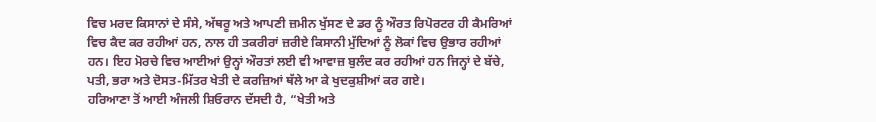ਵਿਚ ਮਰਦ ਕਿਸਾਨਾਂ ਦੇ ਸੰਸੇ, ਅੱਥਰੂ ਅਤੇ ਆਪਣੀ ਜ਼ਮੀਨ ਖੁੱਸਣ ਦੇ ਡਰ ਨੂੰ ਔਰਤ ਰਿਪੋਰਟਰ ਹੀ ਕੈਮਰਿਆਂ ਵਿਚ ਕੈਦ ਕਰ ਰਹੀਆਂ ਹਨ, ਨਾਲ ਹੀ ਤਕਰੀਰਾਂ ਜ਼ਰੀਏ ਕਿਸਾਨੀ ਮੁੱਦਿਆਂ ਨੂੰ ਲੋਕਾਂ ਵਿਚ ਉਭਾਰ ਰਹੀਆਂ ਹਨ। ਇਹ ਮੋਰਚੇ ਵਿਚ ਆਈਆਂ ਉਨ੍ਹਾਂ ਔਰਤਾਂ ਲਈ ਵੀ ਆਵਾਜ਼ ਬੁਲੰਦ ਕਰ ਰਹੀਆਂ ਹਨ ਜਿਨ੍ਹਾਂ ਦੇ ਬੱਚੇ, ਪਤੀ, ਭਰਾ ਅਤੇ ਦੋਸਤ-ਮਿੱਤਰ ਖੇਤੀ ਦੇ ਕਰਜ਼ਿਆਂ ਥੱਲੇ ਆ ਕੇ ਖੁਦਕੁਸ਼ੀਆਂ ਕਰ ਗਏ।
ਹਰਿਆਣਾ ਤੋਂ ਆਈ ਅੰਜਲੀ ਸ਼ਿਓਰਾਨ ਦੱਸਦੀ ਹੈ, “ਖੇਤੀ ਅਤੇ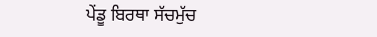ਪੇਂਡੂ ਬਿਰਥਾ ਸੱਚਮੁੱਚ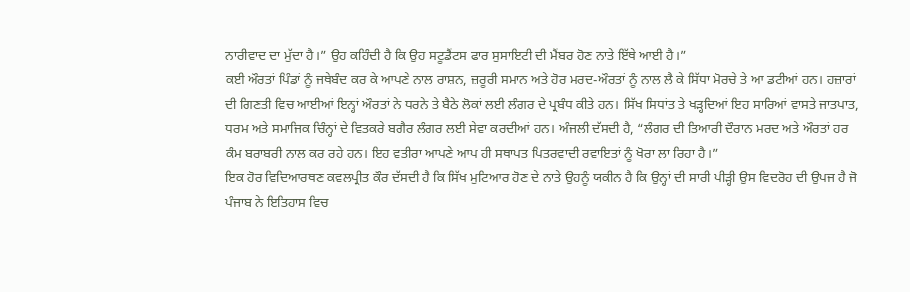ਨਾਰੀਵਾਦ ਦਾ ਮੁੱਦਾ ਹੈ।” ਉਹ ਕਹਿੰਦੀ ਹੈ ਕਿ ਉਹ ਸਟੂਡੈਂਟਸ ਫਾਰ ਸੁਸਾਇਟੀ ਦੀ ਮੈਂਬਰ ਹੋਣ ਨਾਤੇ ਇੱਥੇ ਆਈ ਹੈ।”
ਕਈ ਔਰਤਾਂ ਪਿੰਡਾਂ ਨੂੰ ਜਥੇਬੰਦ ਕਰ ਕੇ ਆਪਣੇ ਨਾਲ ਰਾਸ਼ਨ, ਜ਼ਰੂਰੀ ਸਮਾਨ ਅਤੇ ਹੋਰ ਮਰਦ-ਔਰਤਾਂ ਨੂੰ ਨਾਲ ਲੈ ਕੇ ਸਿੱਧਾ ਮੋਰਚੇ ਤੇ ਆ ਡਟੀਆਂ ਹਨ। ਹਜ਼ਾਰਾਂ ਦੀ ਗਿਣਤੀ ਵਿਚ ਆਈਆਂ ਇਨ੍ਹਾਂ ਔਰਤਾਂ ਨੇ ਧਰਨੇ ਤੇ ਬੈਠੇ ਲੋਕਾਂ ਲਈ ਲੰਗਰ ਦੇ ਪ੍ਰਬੰਧ ਕੀਤੇ ਹਨ। ਸਿੱਖ ਸਿਧਾਂਤ ਤੇ ਖੜ੍ਹਦਿਆਂ ਇਹ ਸਾਰਿਆਂ ਵਾਸਤੇ ਜਾਤਪਾਤ, ਧਰਮ ਅਤੇ ਸਮਾਜਿਕ ਚਿੰਨ੍ਹਾਂ ਦੇ ਵਿਤਕਰੇ ਬਗੈਰ ਲੰਗਰ ਲਈ ਸੇਵਾ ਕਰਦੀਆਂ ਹਨ। ਅੰਜਲੀ ਦੱਸਦੀ ਹੈ, “ਲੰਗਰ ਦੀ ਤਿਆਰੀ ਦੌਰਾਨ ਮਰਦ ਅਤੇ ਔਰਤਾਂ ਹਰ ਕੰਮ ਬਰਾਬਰੀ ਨਾਲ ਕਰ ਰਹੇ ਹਨ। ਇਹ ਵਤੀਰਾ ਆਪਣੇ ਆਪ ਹੀ ਸਥਾਪਤ ਪਿਤਰਵਾਦੀ ਰਵਾਇਤਾਂ ਨੂੰ ਖੋਰਾ ਲਾ ਰਿਹਾ ਹੈ।”
ਇਕ ਹੋਰ ਵਿਦਿਆਰਥਣ ਕਵਲਪ੍ਰੀਤ ਕੌਰ ਦੱਸਦੀ ਹੈ ਕਿ ਸਿੱਖ ਮੁਟਿਆਰ ਹੋਣ ਦੇ ਨਾਤੇ ਉਹਨੂੰ ਯਕੀਨ ਹੈ ਕਿ ਉਨ੍ਹਾਂ ਦੀ ਸਾਰੀ ਪੀੜ੍ਹੀ ਉਸ ਵਿਦਰੋਹ ਦੀ ਉਪਜ ਹੈ ਜੋ ਪੰਜਾਬ ਨੇ ਇਤਿਹਾਸ ਵਿਚ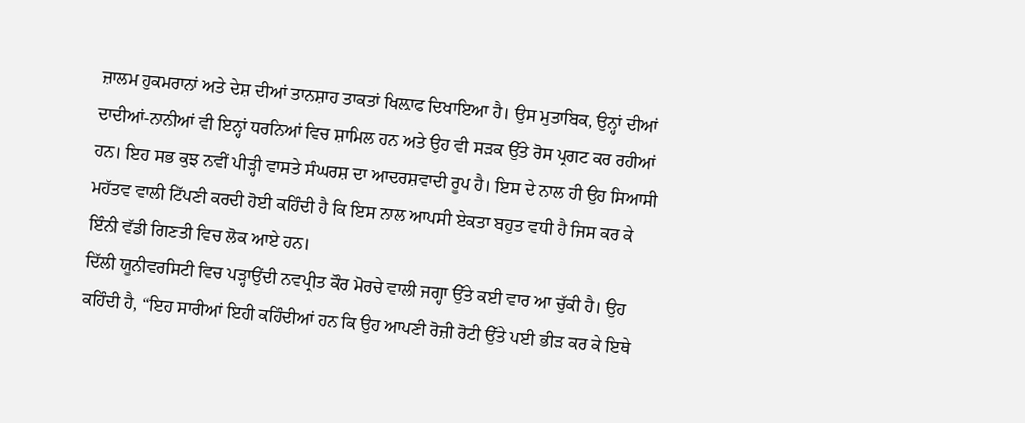ਜ਼ਾਲਮ ਹੁਕਮਰਾਨਾਂ ਅਤੇ ਦੇਸ਼ ਦੀਆਂ ਤਾਨਸ਼ਾਹ ਤਾਕਤਾਂ ਖਿਲ਼ਾਫ ਦਿਖਾਇਆ ਹੈ। ਉਸ ਮੁਤਾਬਿਕ, ਉਨ੍ਹਾਂ ਦੀਆਂ ਦਾਦੀਆਂ-ਨਾਨੀਆਂ ਵੀ ਇਨ੍ਹਾਂ ਧਰਨਿਆਂ ਵਿਚ ਸ਼ਾਮਿਲ ਹਨ ਅਤੇ ਉਹ ਵੀ ਸੜਕ ਉੱਤੇ ਰੋਸ ਪ੍ਰਗਟ ਕਰ ਰਹੀਆਂ ਹਨ। ਇਹ ਸਭ ਕੁਝ ਨਵੀਂ ਪੀੜ੍ਹੀ ਵਾਸਤੇ ਸੰਘਰਸ਼ ਦਾ ਆਦਰਸ਼ਵਾਦੀ ਰੂਪ ਹੈ। ਇਸ ਦੇ ਨਾਲ ਹੀ ਉਹ ਸਿਆਸੀ ਮਹੱਤਵ ਵਾਲੀ ਟਿੱਪਣੀ ਕਰਦੀ ਹੋਈ ਕਹਿੰਦੀ ਹੈ ਕਿ ਇਸ ਨਾਲ ਆਪਸੀ ਏਕਤਾ ਬਹੁਤ ਵਧੀ ਹੈ ਜਿਸ ਕਰ ਕੇ ਇੰਨੀ ਵੱਡੀ ਗਿਣਤੀ ਵਿਚ ਲੋਕ ਆਏ ਹਨ।
ਦਿੱਲੀ ਯੂਨੀਵਰਸਿਟੀ ਵਿਚ ਪੜ੍ਹਾਉਂਦੀ ਨਵਪ੍ਰੀਤ ਕੌਰ ਮੋਰਚੇ ਵਾਲੀ ਜਗ੍ਹਾ ਉੱਤੇ ਕਈ ਵਾਰ ਆ ਚੁੱਕੀ ਹੈ। ਉਹ ਕਹਿੰਦੀ ਹੈ, “ਇਹ ਸਾਰੀਆਂ ਇਹੀ ਕਹਿੰਦੀਆਂ ਹਨ ਕਿ ਉਹ ਆਪਣੀ ਰੋਜ਼ੀ ਰੋਟੀ ਉੱਤੇ ਪਈ ਭੀੜ ਕਰ ਕੇ ਇਥੇ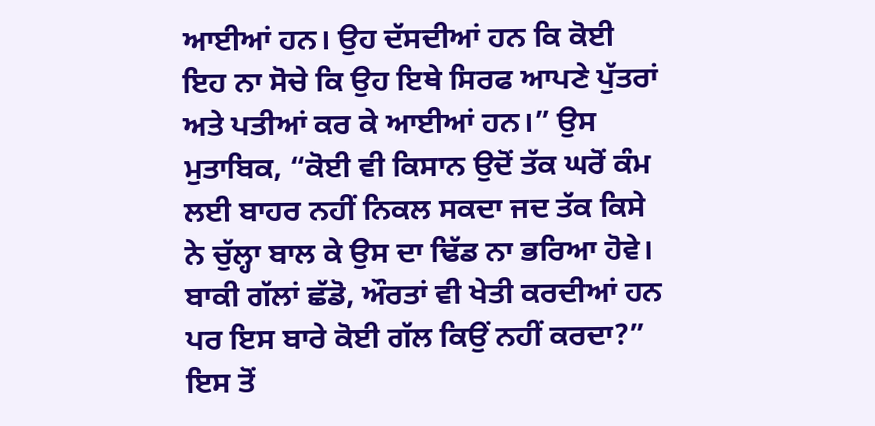ਆਈਆਂ ਹਨ। ਉਹ ਦੱਸਦੀਆਂ ਹਨ ਕਿ ਕੋਈ ਇਹ ਨਾ ਸੋਚੇ ਕਿ ਉਹ ਇਥੇ ਸਿਰਫ ਆਪਣੇ ਪੁੱਤਰਾਂ ਅਤੇ ਪਤੀਆਂ ਕਰ ਕੇ ਆਈਆਂ ਹਨ।” ਉਸ ਮੁਤਾਬਿਕ, “ਕੋਈ ਵੀ ਕਿਸਾਨ ਉਦੋਂ ਤੱਕ ਘਰੋਂ ਕੰਮ ਲਈ ਬਾਹਰ ਨਹੀਂ ਨਿਕਲ ਸਕਦਾ ਜਦ ਤੱਕ ਕਿਸੇ ਨੇ ਚੁੱਲ੍ਹਾ ਬਾਲ ਕੇ ਉਸ ਦਾ ਢਿੱਡ ਨਾ ਭਰਿਆ ਹੋਵੇ। ਬਾਕੀ ਗੱਲਾਂ ਛੱਡੋ, ਔਰਤਾਂ ਵੀ ਖੇਤੀ ਕਰਦੀਆਂ ਹਨ ਪਰ ਇਸ ਬਾਰੇ ਕੋਈ ਗੱਲ ਕਿਉਂ ਨਹੀਂ ਕਰਦਾ?” ਇਸ ਤੋਂ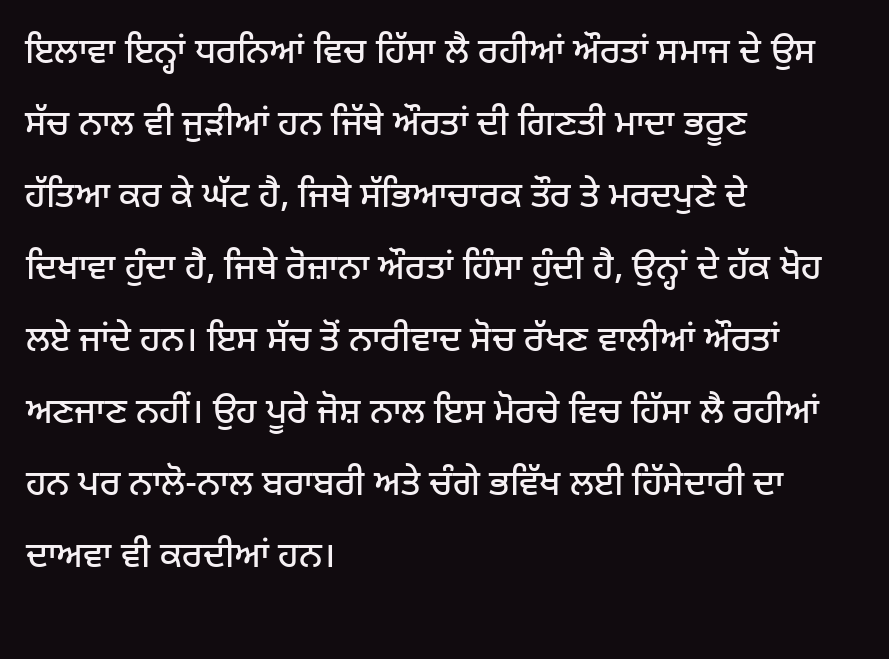ਇਲਾਵਾ ਇਨ੍ਹਾਂ ਧਰਨਿਆਂ ਵਿਚ ਹਿੱਸਾ ਲੈ ਰਹੀਆਂ ਔਰਤਾਂ ਸਮਾਜ ਦੇ ਉਸ ਸੱਚ ਨਾਲ ਵੀ ਜੁੜੀਆਂ ਹਨ ਜਿੱਥੇ ਔਰਤਾਂ ਦੀ ਗਿਣਤੀ ਮਾਦਾ ਭਰੂਣ ਹੱਤਿਆ ਕਰ ਕੇ ਘੱਟ ਹੈ, ਜਿਥੇ ਸੱਭਿਆਚਾਰਕ ਤੌਰ ਤੇ ਮਰਦਪੁਣੇ ਦੇ ਦਿਖਾਵਾ ਹੁੰਦਾ ਹੈ, ਜਿਥੇ ਰੋਜ਼ਾਨਾ ਔਰਤਾਂ ਹਿੰਸਾ ਹੁੰਦੀ ਹੈ, ਉਨ੍ਹਾਂ ਦੇ ਹੱਕ ਖੋਹ ਲਏ ਜਾਂਦੇ ਹਨ। ਇਸ ਸੱਚ ਤੋਂ ਨਾਰੀਵਾਦ ਸੋਚ ਰੱਖਣ ਵਾਲੀਆਂ ਔਰਤਾਂ ਅਣਜਾਣ ਨਹੀਂ। ਉਹ ਪੂਰੇ ਜੋਸ਼ ਨਾਲ ਇਸ ਮੋਰਚੇ ਵਿਚ ਹਿੱਸਾ ਲੈ ਰਹੀਆਂ ਹਨ ਪਰ ਨਾਲੋ-ਨਾਲ ਬਰਾਬਰੀ ਅਤੇ ਚੰਗੇ ਭਵਿੱਖ ਲਈ ਹਿੱਸੇਦਾਰੀ ਦਾ ਦਾਅਵਾ ਵੀ ਕਰਦੀਆਂ ਹਨ।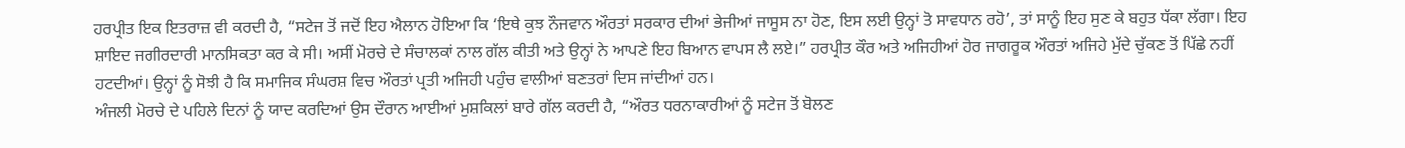ਹਰਪ੍ਰੀਤ ਇਕ ਇਤਰਾਜ਼ ਵੀ ਕਰਦੀ ਹੈ, “ਸਟੇਜ ਤੋਂ ਜਦੋਂ ਇਹ ਐਲਾਨ ਹੋਇਆ ਕਿ ‘ਇਥੇ ਕੁਝ ਨੌਜਵਾਨ ਔਰਤਾਂ ਸਰਕਾਰ ਦੀਆਂ ਭੇਜੀਆਂ ਜਾਸੂਸ ਨਾ ਹੋਣ, ਇਸ ਲਈ ਉਨ੍ਹਾਂ ਤੋ ਸਾਵਧਾਨ ਰਹੋ’, ਤਾਂ ਸਾਨੂੰ ਇਹ ਸੁਣ ਕੇ ਬਹੁਤ ਧੱਕਾ ਲੱਗਾ। ਇਹ ਸ਼ਾਇਦ ਜਗੀਰਦਾਰੀ ਮਾਨਸਿਕਤਾ ਕਰ ਕੇ ਸੀ। ਅਸੀਂ ਮੋਰਚੇ ਦੇ ਸੰਚਾਲਕਾਂ ਨਾਲ ਗੱਲ ਕੀਤੀ ਅਤੇ ਉਨ੍ਹਾਂ ਨੇ ਆਪਣੇ ਇਹ ਬਿਆਨ ਵਾਪਸ ਲੈ ਲਏ।” ਹਰਪ੍ਰੀਤ ਕੌਰ ਅਤੇ ਅਜਿਹੀਆਂ ਹੋਰ ਜਾਗਰੂਕ ਔਰਤਾਂ ਅਜਿਹੇ ਮੁੱਦੇ ਚੁੱਕਣ ਤੋਂ ਪਿੱਛੇ ਨਹੀਂ ਹਟਦੀਆਂ। ਉਨ੍ਹਾਂ ਨੂੰ ਸੋਝੀ ਹੈ ਕਿ ਸਮਾਜਿਕ ਸੰਘਰਸ਼ ਵਿਚ ਔਰਤਾਂ ਪ੍ਰਤੀ ਅਜਿਹੀ ਪਹੁੰਚ ਵਾਲੀਆਂ ਬਣਤਰਾਂ ਦਿਸ ਜਾਂਦੀਆਂ ਹਨ।
ਅੰਜਲੀ ਮੋਰਚੇ ਦੇ ਪਹਿਲੇ ਦਿਨਾਂ ਨੂੰ ਯਾਦ ਕਰਦਿਆਂ ਉਸ ਦੌਰਾਨ ਆਈਆਂ ਮੁਸ਼ਕਿਲਾਂ ਬਾਰੇ ਗੱਲ ਕਰਦੀ ਹੈ, “ਔਰਤ ਧਰਨਾਕਾਰੀਆਂ ਨੂੰ ਸਟੇਜ ਤੋਂ ਬੋਲਣ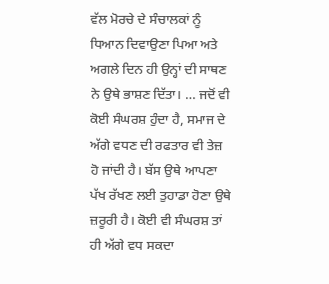ਵੱਲ ਮੋਰਚੇ ਦੇ ਸੰਚਾਲਕਾਂ ਨੂੰ ਧਿਆਨ ਦਿਵਾਉਣਾ ਪਿਆ ਅਤੇ ਅਗਲੇ ਦਿਨ ਹੀ ਉਨ੍ਹਾਂ ਦੀ ਸਾਥਣ ਨੇ ਉਥੇ ਭਾਸ਼ਣ ਦਿੱਤਾ। … ਜਦੋਂ ਵੀ ਕੋਈ ਸੰਘਰਸ਼ ਹੁੰਦਾ ਹੈ, ਸਮਾਜ ਦੇ ਅੱਗੇ ਵਧਣ ਦੀ ਰਫਤਾਰ ਵੀ ਤੇਜ਼ ਹੋ ਜਾਂਦੀ ਹੈ। ਬੱਸ ਉਥੇ ਆਪਣਾ ਪੱਖ ਰੱਖਣ ਲਈ ਤੁਹਾਡਾ ਹੋਣਾ ਉਥੇ ਜ਼ਰੂਰੀ ਹੈ। ਕੋਈ ਵੀ ਸੰਘਰਸ਼ ਤਾਂ ਹੀ ਅੱਗੇ ਵਧ ਸਕਦਾ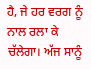ਹੈ, ਜੇ ਹਰ ਵਰਗ ਨੂੰ ਨਾਲ ਰਲਾ ਕੇ ਚੱਲੇਗਾ। ਅੱਜ ਸਾਨੂੰ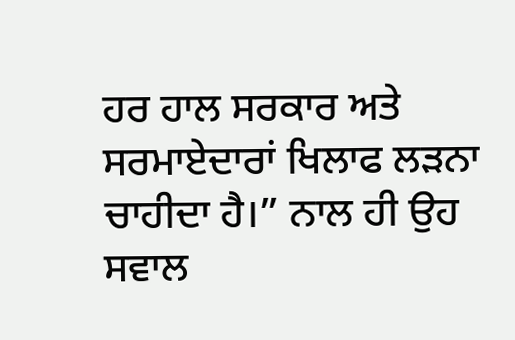ਹਰ ਹਾਲ ਸਰਕਾਰ ਅਤੇ ਸਰਮਾਏਦਾਰਾਂ ਖਿਲਾਫ ਲੜਨਾ ਚਾਹੀਦਾ ਹੈ।” ਨਾਲ ਹੀ ਉਹ ਸਵਾਲ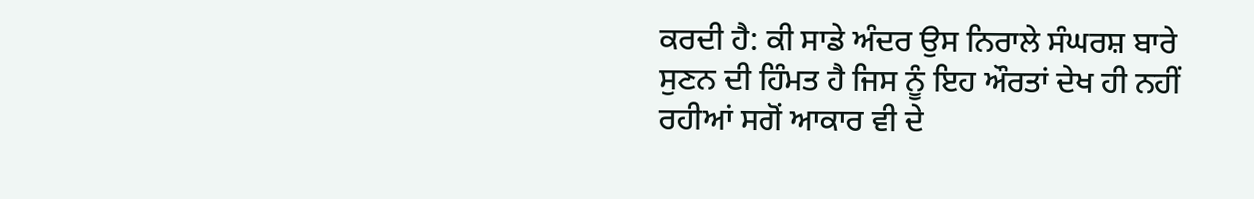ਕਰਦੀ ਹੈ: ਕੀ ਸਾਡੇ ਅੰਦਰ ਉਸ ਨਿਰਾਲੇ ਸੰਘਰਸ਼ ਬਾਰੇ ਸੁਣਨ ਦੀ ਹਿੰਮਤ ਹੈ ਜਿਸ ਨੂੰ ਇਹ ਔਰਤਾਂ ਦੇਖ ਹੀ ਨਹੀਂ ਰਹੀਆਂ ਸਗੋਂ ਆਕਾਰ ਵੀ ਦੇ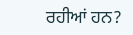ਰਹੀਆਂ ਹਨ?